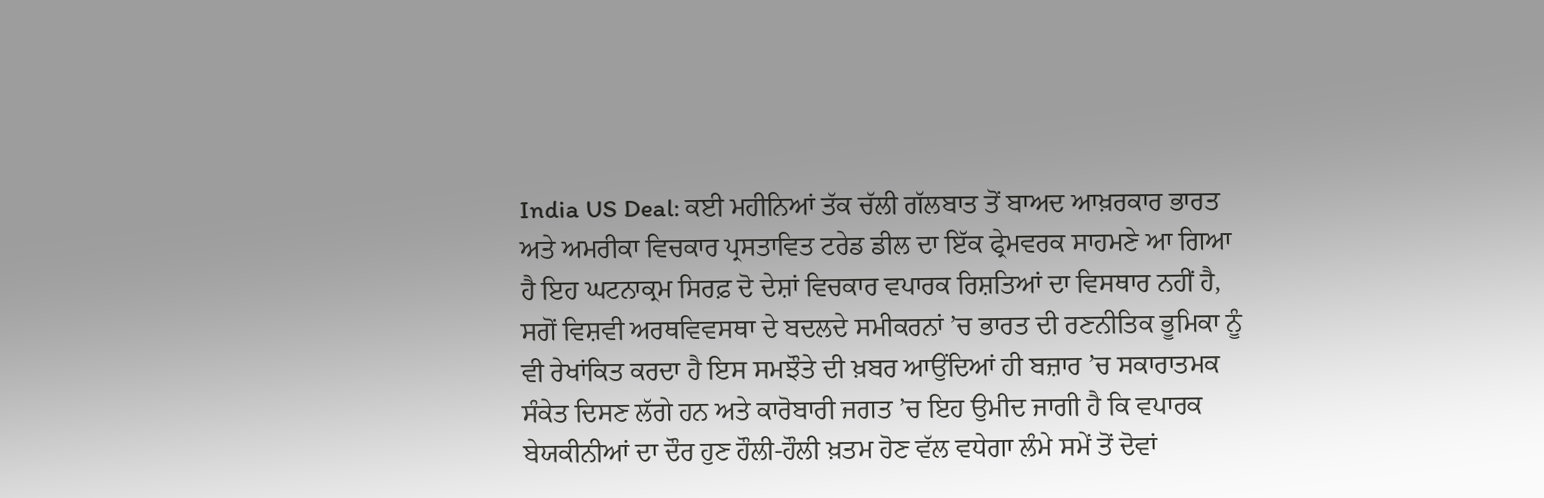India US Deal: ਕਈ ਮਹੀਨਿਆਂ ਤੱਕ ਚੱਲੀ ਗੱਲਬਾਤ ਤੋਂ ਬਾਅਦ ਆਖ਼ਰਕਾਰ ਭਾਰਤ ਅਤੇ ਅਮਰੀਕਾ ਵਿਚਕਾਰ ਪ੍ਰਸਤਾਵਿਤ ਟਰੇਡ ਡੀਲ ਦਾ ਇੱਕ ਫ੍ਰੇਮਵਰਕ ਸਾਹਮਣੇ ਆ ਗਿਆ ਹੈ ਇਹ ਘਟਨਾਕ੍ਰਮ ਸਿਰਫ਼ ਦੋ ਦੇਸ਼ਾਂ ਵਿਚਕਾਰ ਵਪਾਰਕ ਰਿਸ਼ਤਿਆਂ ਦਾ ਵਿਸਥਾਰ ਨਹੀਂ ਹੈ, ਸਗੋਂ ਵਿਸ਼ਵੀ ਅਰਥਵਿਵਸਥਾ ਦੇ ਬਦਲਦੇ ਸਮੀਕਰਨਾਂ ’ਚ ਭਾਰਤ ਦੀ ਰਣਨੀਤਿਕ ਭੂਮਿਕਾ ਨੂੰ ਵੀ ਰੇਖਾਂਕਿਤ ਕਰਦਾ ਹੈ ਇਸ ਸਮਝੌਤੇ ਦੀ ਖ਼ਬਰ ਆਉਂਦਿਆਂ ਹੀ ਬਜ਼ਾਰ ’ਚ ਸਕਾਰਾਤਮਕ ਸੰਕੇਤ ਦਿਸਣ ਲੱਗੇ ਹਨ ਅਤੇ ਕਾਰੋਬਾਰੀ ਜਗਤ ’ਚ ਇਹ ਉਮੀਦ ਜਾਗੀ ਹੈ ਕਿ ਵਪਾਰਕ ਬੇਯਕੀਨੀਆਂ ਦਾ ਦੌਰ ਹੁਣ ਹੌਲੀ-ਹੌਲੀ ਖ਼ਤਮ ਹੋਣ ਵੱਲ ਵਧੇਗਾ ਲੰਮੇ ਸਮੇਂ ਤੋਂ ਦੋਵਾਂ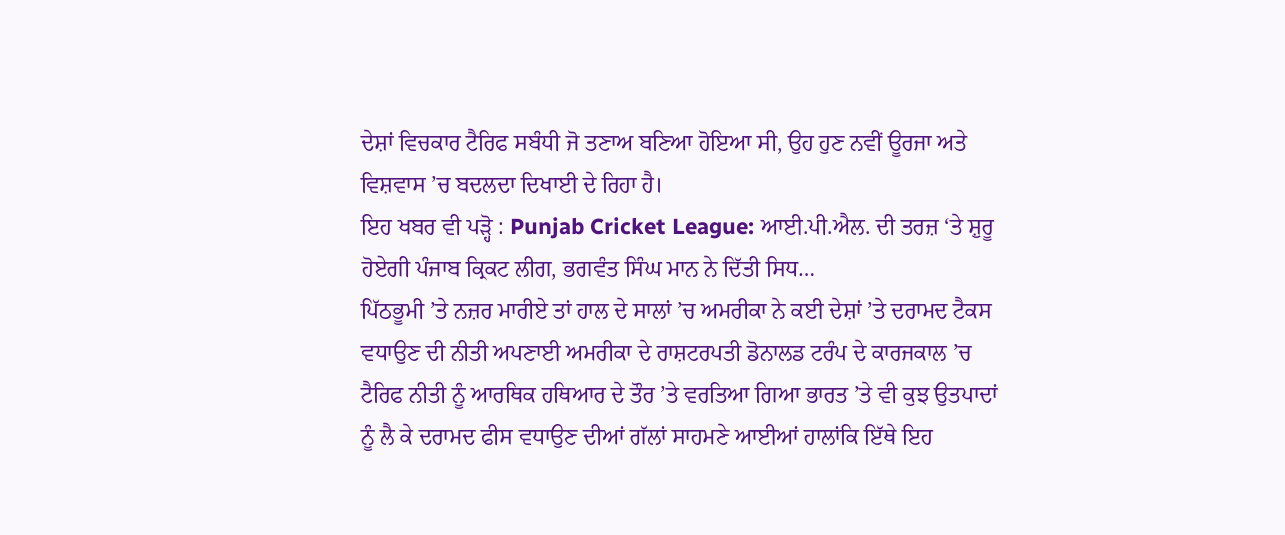ਦੇਸ਼ਾਂ ਵਿਚਕਾਰ ਟੈਰਿਫ ਸਬੰਧੀ ਜੋ ਤਣਾਅ ਬਣਿਆ ਹੋਇਆ ਸੀ, ਉਹ ਹੁਣ ਨਵੀਂ ਊਰਜਾ ਅਤੇ ਵਿਸ਼ਵਾਸ ’ਚ ਬਦਲਦਾ ਦਿਖਾਈ ਦੇ ਰਿਹਾ ਹੈ।
ਇਹ ਖਬਰ ਵੀ ਪੜ੍ਹੋ : Punjab Cricket League: ਆਈ.ਪੀ.ਐਲ. ਦੀ ਤਰਜ਼ ‘ਤੇ ਸ਼ੁਰੂ ਹੋਏਗੀ ਪੰਜਾਬ ਕ੍ਰਿਕਟ ਲੀਗ, ਭਗਵੰਤ ਸਿੰਘ ਮਾਨ ਨੇ ਦਿੱਤੀ ਸਿਧ…
ਪਿੱਠਭੂਮੀ ’ਤੇ ਨਜ਼ਰ ਮਾਰੀਏ ਤਾਂ ਹਾਲ ਦੇ ਸਾਲਾਂ ’ਚ ਅਮਰੀਕਾ ਨੇ ਕਈ ਦੇਸ਼ਾਂ ’ਤੇ ਦਰਾਮਦ ਟੈਕਸ ਵਧਾਉਣ ਦੀ ਨੀਤੀ ਅਪਣਾਈ ਅਮਰੀਕਾ ਦੇ ਰਾਸ਼ਟਰਪਤੀ ਡੋਨਾਲਡ ਟਰੰਪ ਦੇ ਕਾਰਜਕਾਲ ’ਚ ਟੈਰਿਫ ਨੀਤੀ ਨੂੰ ਆਰਥਿਕ ਹਥਿਆਰ ਦੇ ਤੌਰ ’ਤੇ ਵਰਤਿਆ ਗਿਆ ਭਾਰਤ ’ਤੇ ਵੀ ਕੁਝ ਉਤਪਾਦਾਂ ਨੂੰ ਲੈ ਕੇ ਦਰਾਮਦ ਫੀਸ ਵਧਾਉਣ ਦੀਆਂ ਗੱਲਾਂ ਸਾਹਮਣੇ ਆਈਆਂ ਹਾਲਾਂਕਿ ਇੱਥੇ ਇਹ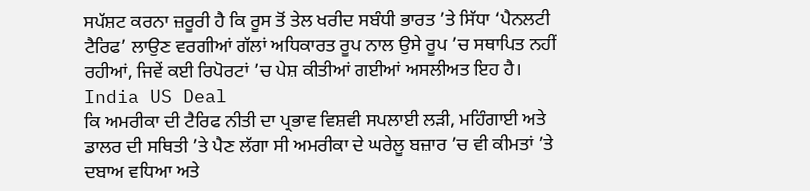ਸਪੱਸ਼ਟ ਕਰਨਾ ਜ਼ਰੂਰੀ ਹੈ ਕਿ ਰੂਸ ਤੋਂ ਤੇਲ ਖਰੀਦ ਸਬੰਧੀ ਭਾਰਤ ’ਤੇ ਸਿੱਧਾ ‘ਪੈਨਲਟੀ ਟੈਰਿਫ’ ਲਾਉਣ ਵਰਗੀਆਂ ਗੱਲਾਂ ਅਧਿਕਾਰਤ ਰੂਪ ਨਾਲ ਉਸੇ ਰੂਪ ’ਚ ਸਥਾਪਿਤ ਨਹੀਂ ਰਹੀਆਂ, ਜਿਵੇਂ ਕਈ ਰਿਪੋਰਟਾਂ ’ਚ ਪੇਸ਼ ਕੀਤੀਆਂ ਗਈਆਂ ਅਸਲੀਅਤ ਇਹ ਹੈ। India US Deal
ਕਿ ਅਮਰੀਕਾ ਦੀ ਟੈਰਿਫ ਨੀਤੀ ਦਾ ਪ੍ਰਭਾਵ ਵਿਸ਼ਵੀ ਸਪਲਾਈ ਲੜੀ, ਮਹਿੰਗਾਈ ਅਤੇ ਡਾਲਰ ਦੀ ਸਥਿਤੀ ’ਤੇ ਪੈਣ ਲੱਗਾ ਸੀ ਅਮਰੀਕਾ ਦੇ ਘਰੇਲੂ ਬਜ਼ਾਰ ’ਚ ਵੀ ਕੀਮਤਾਂ ’ਤੇ ਦਬਾਅ ਵਧਿਆ ਅਤੇ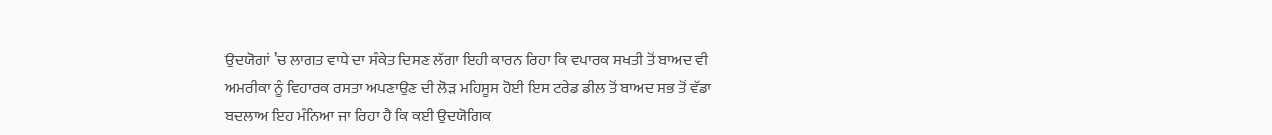ਉਦਯੋਗਾਂ ’ਚ ਲਾਗਤ ਵਾਧੇ ਦਾ ਸੰਕੇਤ ਦਿਸਣ ਲੱਗਾ ਇਹੀ ਕਾਰਨ ਰਿਹਾ ਕਿ ਵਪਾਰਕ ਸਖਤੀ ਤੋਂ ਬਾਅਦ ਵੀ ਅਮਰੀਕਾ ਨੂੰ ਵਿਹਾਰਕ ਰਸਤਾ ਅਪਣਾਉਣ ਦੀ ਲੋੜ ਮਹਿਸੂਸ ਹੋਈ ਇਸ ਟਰੇਡ ਡੀਲ ਤੋਂ ਬਾਅਦ ਸਭ ਤੋਂ ਵੱਡਾ ਬਦਲਾਅ ਇਹ ਮੰਨਿਆ ਜਾ ਰਿਹਾ ਹੈ ਕਿ ਕਈ ਉਦਯੋਗਿਕ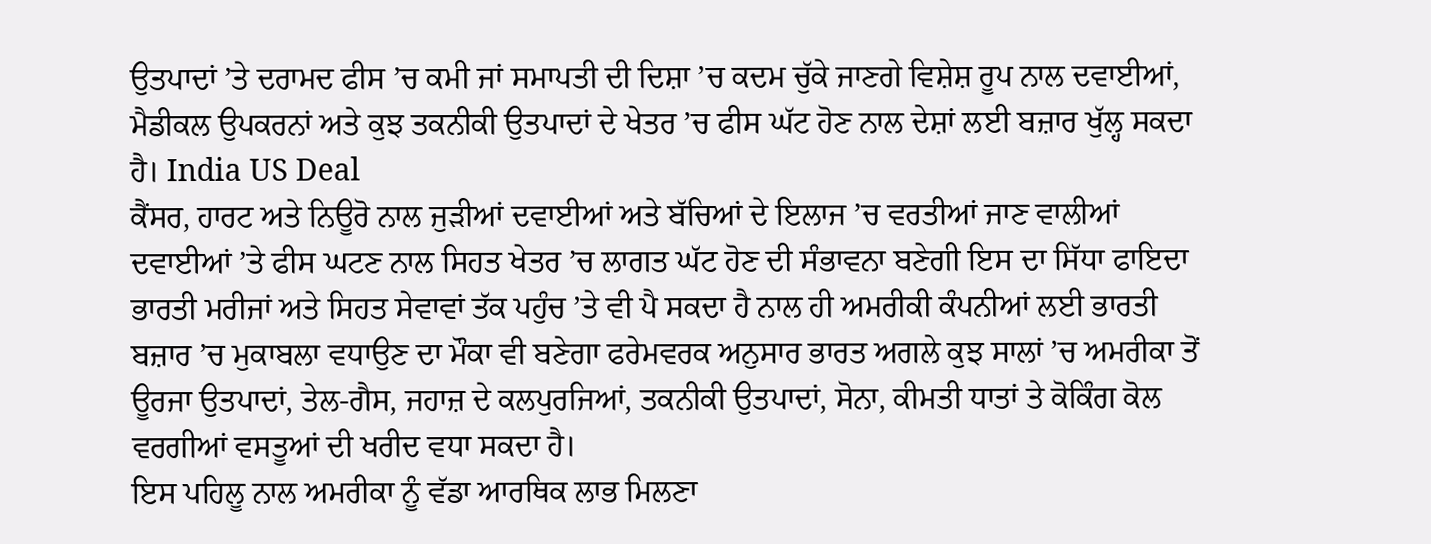ਉਤਪਾਦਾਂ ’ਤੇ ਦਰਾਮਦ ਫੀਸ ’ਚ ਕਮੀ ਜਾਂ ਸਮਾਪਤੀ ਦੀ ਦਿਸ਼ਾ ’ਚ ਕਦਮ ਚੁੱਕੇ ਜਾਣਗੇ ਵਿਸ਼ੇਸ਼ ਰੂਪ ਨਾਲ ਦਵਾਈਆਂ, ਮੈਡੀਕਲ ਉਪਕਰਨਾਂ ਅਤੇ ਕੁਝ ਤਕਨੀਕੀ ਉਤਪਾਦਾਂ ਦੇ ਖੇਤਰ ’ਚ ਫੀਸ ਘੱਟ ਹੋਣ ਨਾਲ ਦੇਸ਼ਾਂ ਲਈ ਬਜ਼ਾਰ ਖੁੱਲ੍ਹ ਸਕਦਾ ਹੈ। India US Deal
ਕੈਂਸਰ, ਹਾਰਟ ਅਤੇ ਨਿਊਰੋ ਨਾਲ ਜੁੜੀਆਂ ਦਵਾਈਆਂ ਅਤੇ ਬੱਚਿਆਂ ਦੇ ਇਲਾਜ ’ਚ ਵਰਤੀਆਂ ਜਾਣ ਵਾਲੀਆਂ ਦਵਾਈਆਂ ’ਤੇ ਫੀਸ ਘਟਣ ਨਾਲ ਸਿਹਤ ਖੇਤਰ ’ਚ ਲਾਗਤ ਘੱਟ ਹੋਣ ਦੀ ਸੰਭਾਵਨਾ ਬਣੇਗੀ ਇਸ ਦਾ ਸਿੱਧਾ ਫਾਇਦਾ ਭਾਰਤੀ ਮਰੀਜਾਂ ਅਤੇ ਸਿਹਤ ਸੇਵਾਵਾਂ ਤੱਕ ਪਹੁੰਚ ’ਤੇ ਵੀ ਪੈ ਸਕਦਾ ਹੈ ਨਾਲ ਹੀ ਅਮਰੀਕੀ ਕੰਪਨੀਆਂ ਲਈ ਭਾਰਤੀ ਬਜ਼ਾਰ ’ਚ ਮੁਕਾਬਲਾ ਵਧਾਉਣ ਦਾ ਮੌਕਾ ਵੀ ਬਣੇਗਾ ਫਰੇਮਵਰਕ ਅਨੁਸਾਰ ਭਾਰਤ ਅਗਲੇ ਕੁਝ ਸਾਲਾਂ ’ਚ ਅਮਰੀਕਾ ਤੋਂ ਊਰਜਾ ਉਤਪਾਦਾਂ, ਤੇਲ-ਗੈਸ, ਜਹਾਜ਼ ਦੇ ਕਲਪੁਰਜਿਆਂ, ਤਕਨੀਕੀ ਉਤਪਾਦਾਂ, ਸੋਨਾ, ਕੀਮਤੀ ਧਾਤਾਂ ਤੇ ਕੋਕਿੰਗ ਕੋਲ ਵਰਗੀਆਂ ਵਸਤੂਆਂ ਦੀ ਖਰੀਦ ਵਧਾ ਸਕਦਾ ਹੈ।
ਇਸ ਪਹਿਲੂ ਨਾਲ ਅਮਰੀਕਾ ਨੂੰ ਵੱਡਾ ਆਰਥਿਕ ਲਾਭ ਮਿਲਣਾ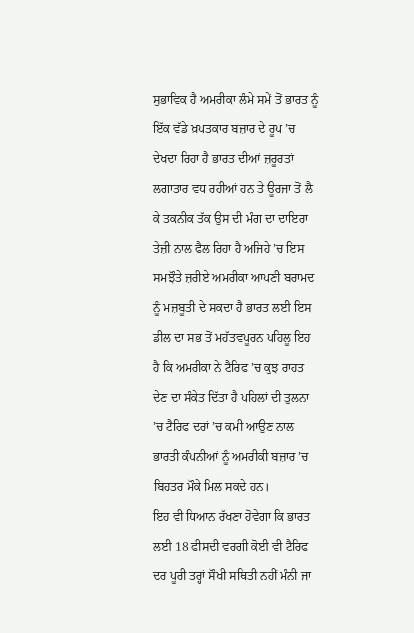ਸੁਭਾਵਿਕ ਹੈ ਅਮਰੀਕਾ ਲੰਮੇ ਸਮੇਂ ਤੋਂ ਭਾਰਤ ਨੂੰ ਇੱਕ ਵੱਡੇ ਖ਼ਪਤਕਾਰ ਬਜ਼ਾਰ ਦੇ ਰੂਪ ’ਚ ਦੇਖਦਾ ਰਿਹਾ ਹੈ ਭਾਰਤ ਦੀਆਂ ਜ਼ਰੂਰਤਾਂ ਲਗਾਤਾਰ ਵਧ ਰਹੀਆਂ ਹਨ ਤੇ ਊਰਜਾ ਤੋਂ ਲੈ ਕੇ ਤਕਨੀਕ ਤੱਕ ਉਸ ਦੀ ਮੰਗ ਦਾ ਦਾਇਰਾ ਤੇਜ਼ੀ ਨਾਲ ਫੈਲ ਰਿਹਾ ਹੈ ਅਜਿਹੇ ’ਚ ਇਸ ਸਮਝੌਤੇ ਜ਼ਰੀਏ ਅਮਰੀਕਾ ਆਪਣੀ ਬਰਾਮਦ ਨੂੰ ਮਜ਼ਬੂਤੀ ਦੇ ਸਕਦਾ ਹੈ ਭਾਰਤ ਲਈ ਇਸ ਡੀਲ ਦਾ ਸਭ ਤੋਂ ਮਹੱਤਵਪੂਰਨ ਪਹਿਲੂ ਇਹ ਹੈ ਕਿ ਅਮਰੀਕਾ ਨੇ ਟੈਰਿਫ ’ਚ ਕੁਝ ਰਾਹਤ ਦੇਣ ਦਾ ਸੰਕੇਤ ਦਿੱਤਾ ਹੈ ਪਹਿਲਾਂ ਦੀ ਤੁਲਨਾ ’ਚ ਟੈਰਿਫ ਦਰਾਂ ’ਚ ਕਮੀ ਆਉਣ ਨਾਲ ਭਾਰਤੀ ਕੰਪਨੀਆਂ ਨੂੰ ਅਮਰੀਕੀ ਬਜ਼ਾਰ ’ਚ ਬਿਹਤਰ ਮੌਕੇ ਮਿਲ ਸਕਦੇ ਹਨ।
ਇਹ ਵੀ ਧਿਆਨ ਰੱਖਣਾ ਹੋਵੇਗਾ ਕਿ ਭਾਰਤ ਲਈ 18 ਫੀਸਦੀ ਵਰਗੀ ਕੋਈ ਵੀ ਟੈਰਿਫ ਦਰ ਪੂਰੀ ਤਰ੍ਹਾਂ ਸੌਖੀ ਸਥਿਤੀ ਨਹੀਂ ਮੰਨੀ ਜਾ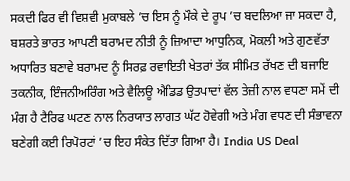ਸਕਦੀ ਫਿਰ ਵੀ ਵਿਸ਼ਵੀ ਮੁਕਾਬਲੇ ’ਚ ਇਸ ਨੂੰ ਮੌਕੇ ਦੇ ਰੂਪ ’ਚ ਬਦਲਿਆ ਜਾ ਸਕਦਾ ਹੈ, ਬਸ਼ਰਤੇ ਭਾਰਤ ਆਪਣੀ ਬਰਾਮਦ ਨੀਤੀ ਨੂੰ ਜ਼ਿਆਦਾ ਆਧੁਨਿਕ, ਮੋਕਲੀ ਅਤੇ ਗੁਣਵੱਤਾ ਅਧਾਰਿਤ ਬਣਾਵੇ ਬਰਾਮਦ ਨੂੰ ਸਿਰਫ਼ ਰਵਾਇਤੀ ਖੇਤਰਾਂ ਤੱਕ ਸੀਮਿਤ ਰੱਖਣ ਦੀ ਬਜਾਇ ਤਕਨੀਕ, ਇੰਜਨੀਅਰਿੰਗ ਅਤੇ ਵੈਲਿਊ ਐਡਿਡ ਉਤਪਾਦਾਂ ਵੱਲ ਤੇਜ਼ੀ ਨਾਲ ਵਧਣਾ ਸਮੇਂ ਦੀ ਮੰਗ ਹੈ ਟੈਰਿਫ ਘਟਣ ਨਾਲ ਨਿਰਯਾਤ ਲਾਗਤ ਘੱਟ ਹੋਵੇਗੀ ਅਤੇ ਮੰਗ ਵਧਣ ਦੀ ਸੰਭਾਵਨਾ ਬਣੇਗੀ ਕਈ ਰਿਪੋਰਟਾਂ ’ਚ ਇਹ ਸੰਕੇਤ ਦਿੱਤਾ ਗਿਆ ਹੈ। India US Deal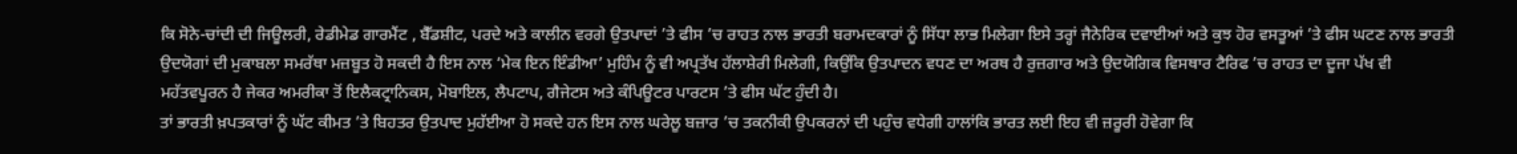ਕਿ ਸੋਨੇ-ਚਾਂਦੀ ਦੀ ਜਿਊਲਰੀ, ਰੇਡੀਮੇਡ ਗਾਰਮੈਂਟ , ਬੈੱਡਸ਼ੀਟ, ਪਰਦੇ ਅਤੇ ਕਾਲੀਨ ਵਰਗੇ ਉਤਪਾਦਾਂ ’ਤੇ ਫੀਸ ’ਚ ਰਾਹਤ ਨਾਲ ਭਾਰਤੀ ਬਰਾਮਦਕਾਰਾਂ ਨੂੰ ਸਿੱਧਾ ਲਾਭ ਮਿਲੇਗਾ ਇਸੇ ਤਰ੍ਹਾਂ ਜੈਨੇਰਿਕ ਦਵਾਈਆਂ ਅਤੇ ਕੁਝ ਹੋਰ ਵਸਤੂਆਂ ’ਤੇ ਫੀਸ ਘਟਣ ਨਾਲ ਭਾਰਤੀ ਉਦਯੋਗਾਂ ਦੀ ਮੁਕਾਬਲਾ ਸਮਰੱਥਾ ਮਜ਼ਬੂਤ ਹੋ ਸਕਦੀ ਹੈ ਇਸ ਨਾਲ ‘ਮੇਕ ਇਨ ਇੰਡੀਆ’ ਮੁਹਿੰਮ ਨੂੰ ਵੀ ਅਪ੍ਰਤੱਖ ਹੱਲਾਸ਼ੇਰੀ ਮਿਲੇਗੀ, ਕਿਉਂਕਿ ਉਤਪਾਦਨ ਵਧਣ ਦਾ ਅਰਥ ਹੈ ਰੁਜ਼ਗਾਰ ਅਤੇ ਉਦਯੋਗਿਕ ਵਿਸਥਾਰ ਟੈਰਿਫ ’ਚ ਰਾਹਤ ਦਾ ਦੂਜਾ ਪੱਖ ਵੀ ਮਹੱਤਵਪੂਰਨ ਹੈ ਜੇਕਰ ਅਮਰੀਕਾ ਤੋਂ ਇਲੈਕਟ੍ਰਾਨਿਕਸ, ਮੋਬਾਇਲ, ਲੈਪਟਾਪ, ਗੈਜੇਟਸ ਅਤੇ ਕੰਪਿਊਟਰ ਪਾਰਟਸ ’ਤੇ ਫੀਸ ਘੱਟ ਹੁੰਦੀ ਹੈ।
ਤਾਂ ਭਾਰਤੀ ਖ਼ਪਤਕਾਰਾਂ ਨੂੰ ਘੱਟ ਕੀਮਤ ’ਤੇ ਬਿਹਤਰ ਉਤਪਾਦ ਮੁਹੱਈਆ ਹੋ ਸਕਦੇ ਹਨ ਇਸ ਨਾਲ ਘਰੇਲੂ ਬਜ਼ਾਰ ’ਚ ਤਕਨੀਕੀ ਉਪਕਰਨਾਂ ਦੀ ਪਹੁੰਚ ਵਧੇਗੀ ਹਾਲਾਂਕਿ ਭਾਰਤ ਲਈ ਇਹ ਵੀ ਜ਼ਰੂਰੀ ਹੋਵੇਗਾ ਕਿ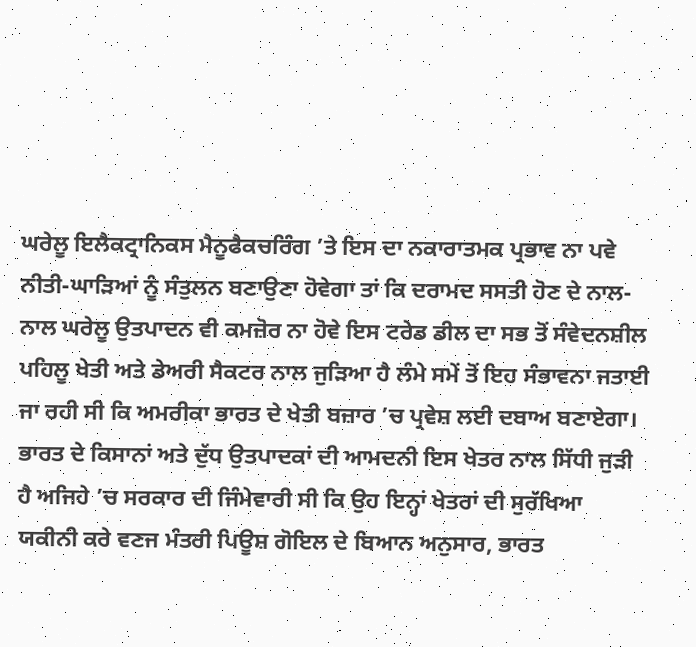ਘਰੇਲੂ ਇਲੈਕਟ੍ਰਾਨਿਕਸ ਮੈਨੂਫੈਕਚਰਿੰਗ ’ਤੇ ਇਸ ਦਾ ਨਕਾਰਾਤਮਕ ਪ੍ਰਭਾਵ ਨਾ ਪਵੇ ਨੀਤੀ-ਘਾੜਿਆਂ ਨੂੰ ਸੰਤੁਲਨ ਬਣਾਉਣਾ ਹੋਵੇਗਾ ਤਾਂ ਕਿ ਦਰਾਮਦ ਸਸਤੀ ਹੋਣ ਦੇ ਨਾਲ-ਨਾਲ ਘਰੇਲੂ ਉਤਪਾਦਨ ਵੀ ਕਮਜ਼ੋਰ ਨਾ ਹੋਵੇ ਇਸ ਟਰੇਡ ਡੀਲ ਦਾ ਸਭ ਤੋਂ ਸੰਵੇਦਨਸ਼ੀਲ ਪਹਿਲੂ ਖੇਤੀ ਅਤੇ ਡੇਅਰੀ ਸੈਕਟਰ ਨਾਲ ਜੁੜਿਆ ਹੈ ਲੰਮੇ ਸਮੇਂ ਤੋਂ ਇਹ ਸੰਭਾਵਨਾ ਜਤਾਈ ਜਾ ਰਹੀ ਸੀ ਕਿ ਅਮਰੀਕਾ ਭਾਰਤ ਦੇ ਖੇਤੀ ਬਜ਼ਾਰ ’ਚ ਪ੍ਰਵੇਸ਼ ਲਈ ਦਬਾਅ ਬਣਾਏਗਾ।
ਭਾਰਤ ਦੇ ਕਿਸਾਨਾਂ ਅਤੇ ਦੁੱਧ ਉਤਪਾਦਕਾਂ ਦੀ ਆਮਦਨੀ ਇਸ ਖੇਤਰ ਨਾਲ ਸਿੱਧੀ ਜੁੜੀ ਹੈ ਅਜਿਹੇ ’ਚ ਸਰਕਾਰ ਦੀ ਜਿੰਮੇਵਾਰੀ ਸੀ ਕਿ ਉਹ ਇਨ੍ਹਾਂ ਖੇਤਰਾਂ ਦੀ ਸੁਰੱਖਿਆ ਯਕੀਨੀ ਕਰੇ ਵਣਜ ਮੰਤਰੀ ਪਿਊਸ਼ ਗੋਇਲ ਦੇ ਬਿਆਨ ਅਨੁਸਾਰ, ਭਾਰਤ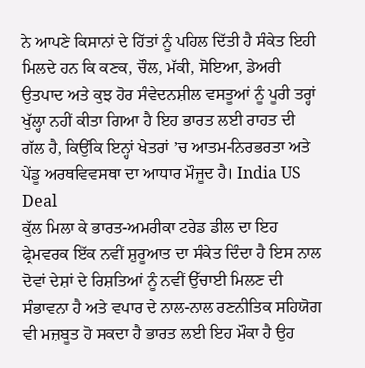ਨੇ ਆਪਣੇ ਕਿਸਾਨਾਂ ਦੇ ਹਿੱਤਾਂ ਨੂੰ ਪਹਿਲ ਦਿੱਤੀ ਹੈ ਸੰਕੇਤ ਇਹੀ ਮਿਲਦੇ ਹਨ ਕਿ ਕਣਕ, ਚੌਲ, ਮੱਕੀ, ਸੋਇਆ, ਡੇਅਰੀ ਉਤਪਾਦ ਅਤੇ ਕੁਝ ਹੋਰ ਸੰਵੇਦਨਸ਼ੀਲ ਵਸਤੂਆਂ ਨੂੰ ਪੂਰੀ ਤਰ੍ਹਾਂ ਖੁੱਲ੍ਹਾ ਨਹੀਂ ਕੀਤਾ ਗਿਆ ਹੈ ਇਹ ਭਾਰਤ ਲਈ ਰਾਹਤ ਦੀ ਗੱਲ ਹੈ, ਕਿਉਂਕਿ ਇਨ੍ਹਾਂ ਖੇਤਰਾਂ ’ਚ ਆਤਮ-ਨਿਰਭਰਤਾ ਅਤੇ ਪੇਂਡੂ ਅਰਥਵਿਵਸਥਾ ਦਾ ਆਧਾਰ ਮੌਜੂਦ ਹੈ। India US Deal
ਕੁੱਲ ਮਿਲਾ ਕੇ ਭਾਰਤ-ਅਮਰੀਕਾ ਟਰੇਡ ਡੀਲ ਦਾ ਇਹ ਫ੍ਰੇਮਵਰਕ ਇੱਕ ਨਵੀਂ ਸ਼ੁਰੂਆਤ ਦਾ ਸੰਕੇਤ ਦਿੰਦਾ ਹੈ ਇਸ ਨਾਲ ਦੋਵਾਂ ਦੇਸ਼ਾਂ ਦੇ ਰਿਸ਼ਤਿਆਂ ਨੂੰ ਨਵੀਂ ਉੱਚਾਈ ਮਿਲਣ ਦੀ ਸੰਭਾਵਨਾ ਹੈ ਅਤੇ ਵਪਾਰ ਦੇ ਨਾਲ-ਨਾਲ ਰਣਨੀਤਿਕ ਸਹਿਯੋਗ ਵੀ ਮਜ਼ਬੂਤ ਹੋ ਸਕਦਾ ਹੈ ਭਾਰਤ ਲਈ ਇਹ ਮੌਕਾ ਹੈ ਉਹ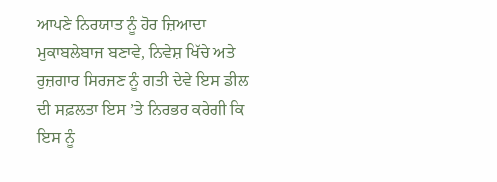ਆਪਣੇ ਨਿਰਯਾਤ ਨੂੰ ਹੋਰ ਜ਼ਿਆਦਾ ਮੁਕਾਬਲੇਬਾਜ ਬਣਾਵੇ, ਨਿਵੇਸ਼ ਖਿੱਚੇ ਅਤੇ ਰੁਜ਼ਗਾਰ ਸਿਰਜਣ ਨੂੰ ਗਤੀ ਦੇਵੇ ਇਸ ਡੀਲ ਦੀ ਸਫ਼ਲਤਾ ਇਸ ’ਤੇ ਨਿਰਭਰ ਕਰੇਗੀ ਕਿ ਇਸ ਨੂੰ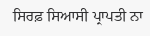ਸਿਰਫ਼ ਸਿਆਸੀ ਪ੍ਰਾਪਤੀ ਨਾ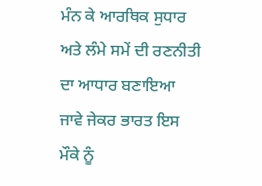ਮੰਨ ਕੇ ਆਰਥਿਕ ਸੁਧਾਰ ਅਤੇ ਲੰਮੇ ਸਮੇਂ ਦੀ ਰਣਨੀਤੀ ਦਾ ਆਧਾਰ ਬਣਾਇਆ ਜਾਵੇ ਜੇਕਰ ਭਾਰਤ ਇਸ ਮੌਕੇ ਨੂੰ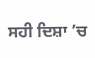ਸਹੀ ਦਿਸ਼ਾ ’ਚ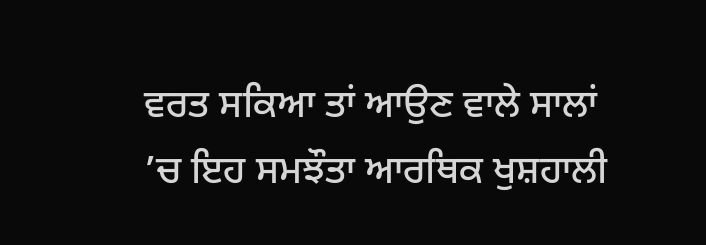ਵਰਤ ਸਕਿਆ ਤਾਂ ਆਉਣ ਵਾਲੇ ਸਾਲਾਂ ’ਚ ਇਹ ਸਮਝੌਤਾ ਆਰਥਿਕ ਖੁਸ਼ਹਾਲੀ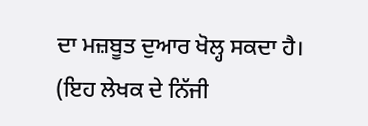ਦਾ ਮਜ਼ਬੂਤ ਦੁਆਰ ਖੋਲ੍ਹ ਸਕਦਾ ਹੈ।
(ਇਹ ਲੇਖਕ ਦੇ ਨਿੱਜੀ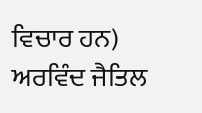ਵਿਚਾਰ ਹਨ)
ਅਰਵਿੰਦ ਜੈਤਿਲ